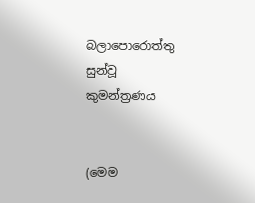බලාපොරොත්තු සුන්වූ කුමන්ත්‍රණය


(මෙම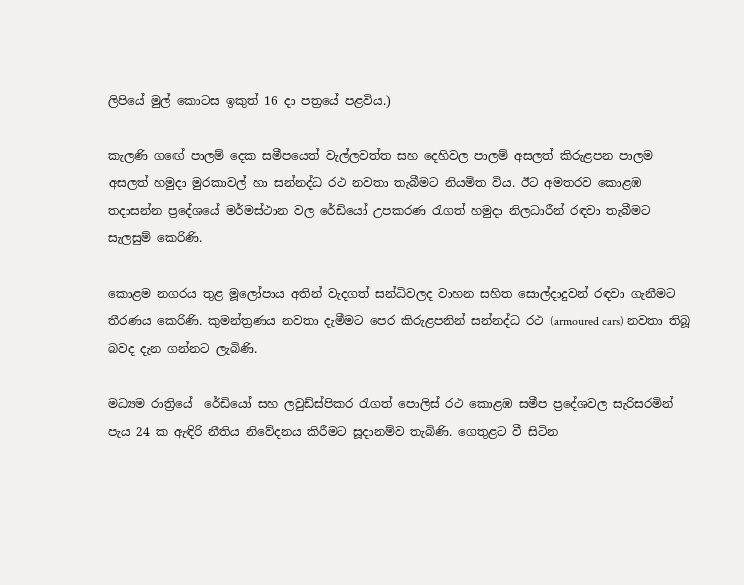ලිපියේ මුල් කොටස ඉකුත් 16 දා පත්‍රයේ පළවිය.)

කැලණි ගඟේ පාලම් දෙක සමීපයෙත් වැල්ලවත්ත සහ දෙහිවල පාලම් අසලත් කිරුළපන පාලම අසලත් හමුදා මුරකාවල් හා සන්නද්ධ රථ නවතා තැබීමට නියමිත විය. ඊට අමතරව කොළඹ තදාසන්න ප්‍රදේශයේ මර්මස්ථාන වල රේඩියෝ උපකරණ රැගත් හමුදා නිලධාරීන් රඳවා තැබීමට සැලසුම් කෙරිණි.

කොළම නගරය තුළ මූලෝපාය අතින් වැදගත් සන්ධිවලද වාහන සහිත සොල්දාදුවන් රඳවා ගැනීමට තීරණය කෙරිණි. කුමන්ත්‍රණය නවතා දැමීමට පෙර කිරුළපනින් සන්නද්ධ රථ (armoured cars) නවතා තිබූ බවද දැන ගන්නට ලැබිණි.

මධ්‍යම රාත්‍රියේ  රේඩියෝ සහ ලවුඩ්ස්පිකර රැගත් පොලිස් රථ කොළඹ සමීප ප්‍රදේශවල සැරිසරමින් පැය 24 ක ඇඳිරි නීතිය නිවේදනය කිරීමට සූදානම්ව තැබිණි. ගෙතුළට වී සිටින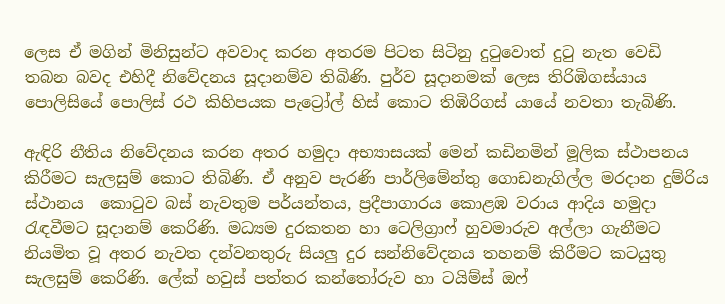ලෙස ඒ මගින් මිනිසුන්ට අවවාද කරන අතරම පිටත සිටිනු දුටුවොත් දුටු නැත වෙඩි තබන බවද එහිදී නිවේදනය සූදානම්ව තිබිණි. පුර්ව සූදානමක් ලෙස තිරිඹිගස්යාය පොලිසියේ පොලිස් රථ කිහිපයක පැට්‍රෝල් හිස් කොට තිඹිරිගස් යායේ නවතා තැබිණි.

ඇඳිරි නීතිය නිවේදනය කරන අතර හමුදා අභ්‍යාසයක් මෙන් කඩිනමින් මූලික ස්ථාපනය කිරීමට සැලසුම් කොට තිබිණි. ඒ අනුව පැරණි පාර්ලිමේන්තු ගොඩනැගිල්ල මරදාන දුම්රිය ස්ථානය  කොටුව බස් නැවතුම පර්යන්තය, ප්‍රදීපාගාරය කොළඹ වරාය ආදිය හමුදා රැඳවීමට සූදානම් කෙරිණි. මධ්‍යම දුරකතන හා ටෙලිග්‍රාෆ් හුවමාරුව අල්ලා ගැනීමට නියමිත වූ අතර නැවත දන්වනතුරු සියලු දුර සන්නිවේදනය තහනම් කිරීමට කටයුතු සැලසුම් කෙරිණි. ලේක් හවුස් පත්තර කන්තෝරුව හා ටයිම්ස් ඔෆ්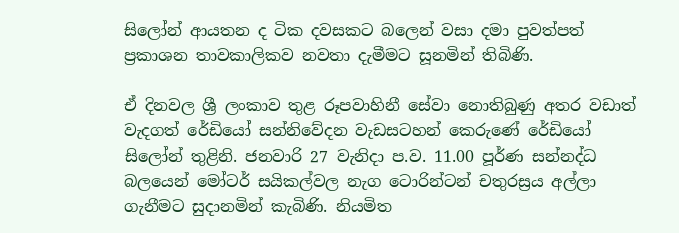සිලෝන් ආයතන ද ටික දවසකට බලෙන් වසා දමා පුවත්පත් ප්‍රකාශන තාවකාලිකව නවතා දැමීමට සූනමින් තිබිණි.

ඒ දිනවල ශ්‍රී ලංකාව තුළ රූපවාහිනී සේවා නොතිබුණු අතර වඩාත් වැදගත් රේඩියෝ සන්නිවේදන වැඩසටහන් කෙරුණේ රේඩියෝ සිලෝන් තුළිනි. ජනවාරි 27 වැනිදා ප.ව. 11.00 පූර්ණ සන්නද්ධ බලයෙන් මෝටර් සයිකල්වල නැග ටොරින්ටන් චතුරස්‍රය අල්ලා ගැනීමට සුදානමින් කැබිණි. නියමිත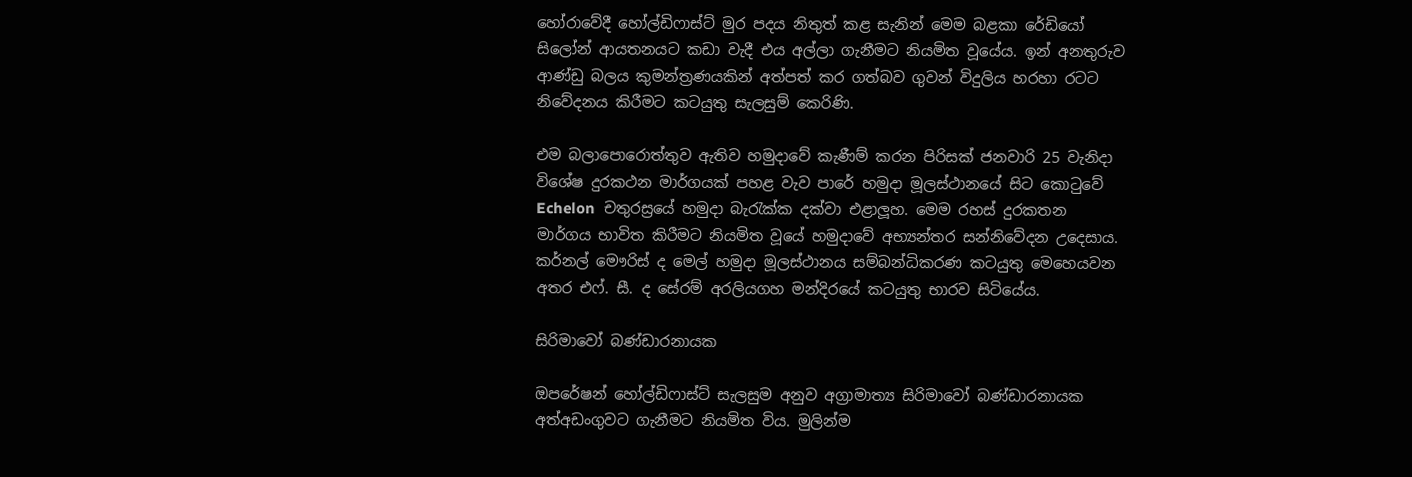හෝරාවේදී හෝල්ඩිෆාස්ට් මුර පදය නිතුත් කළ සැනින් මෙම බළකා රේඩියෝ සිලෝන් ආයතනයට කඩා වැදී එය අල්ලා ගැනීමට නියමිත වූයේය. ඉන් අනතුරුව ආණ්ඩු බලය කුමන්ත්‍රණයකින් අත්පත් කර ගත්බව ගුවන් විදුලිය හරහා රටට නිවේදනය කිරීමට කටයුතු සැලසුම් කෙරිණි.

එම බලාපොරොත්තුව ඇතිව හමුදාවේ කැණීම් කරන පිරිසක් ජනවාරි 25 වැනිදා විශේෂ දුරකථන මාර්ගයක් පහළ වැව පාරේ හමුදා මූලස්ථානයේ සිට කොටුවේ Echelon  චතුරස්‍රයේ හමුදා බැරැක්ක දක්වා එළාලූහ. මෙම රහස් දුරකතන මාර්ගය භාවිත කිරීමට නියමිත වූයේ හමුදාවේ අභ්‍යන්තර සන්නිවේදන උදෙසාය. කර්නල් මෞරිස් ද මෙල් හමුදා මූලස්ථානය සම්බන්ධිකරණ කටයුතු මෙහෙයවන අතර එෆ්. සී. ද සේරම් අරලියගහ මන්දිරයේ කටයුතු භාරව සිටියේය.

සිරිමාවෝ බණ්ඩාරනායක

ඔපරේෂන් හෝල්ඩිෆාස්ට් සැලසුම අනුව අග්‍රාමාත්‍ය සිරිමාවෝ බණ්ඩාරනායක අත්අඩංගුවට ගැනීමට නියමිත විය. මුලින්ම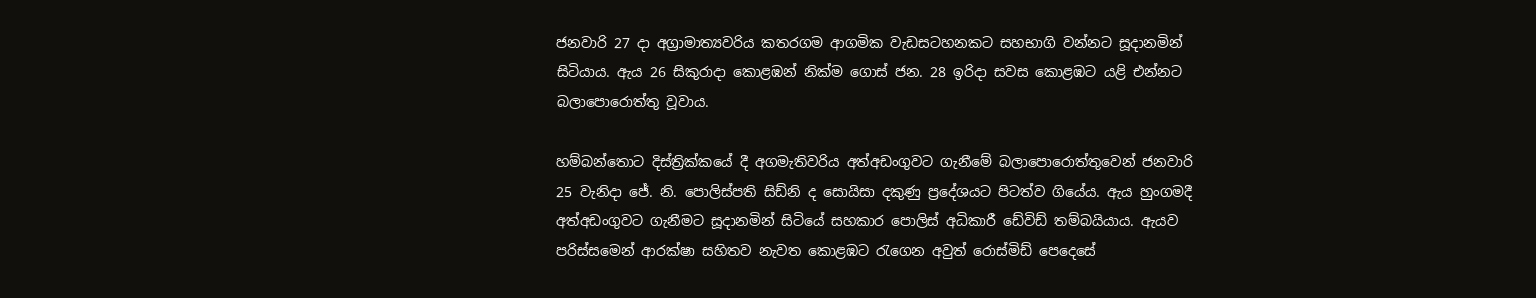ජනවාරි 27 දා අග්‍රාමාත්‍යවරිය කතරගම ආගමික වැඩසටහනකට සහභාගි වන්නට සූදානමින් සිටියාය. ඇය 26 සිකුරාදා කොළඹන් නික්ම ගොස් ජන. 28 ඉරිදා සවස කොළඹට යළි එන්නට බලාපොරොත්තු වූවාය.

හම්බන්තොට දිස්ත්‍රික්කයේ දී අගමැතිවරිය අත්අඩංගුවට ගැනීමේ බලාපොරොත්තුවෙන් ජනවාරි 25 වැනිදා ජේ. නි. පොලිස්පති සිඩ්නි ද සොයිසා දකුණු ප්‍රදේශයට පිටත්ව ගියේය. ඇය හුංගමදී අත්අඩංගුවට ගැනීමට සූදානමින් සිටියේ සහකාර පොලිස් අධිකාරී ඩේවිඩ් තම්බයියාය. ඇයව පරිස්සමෙන් ආරක්ෂා සහිතව නැවත කොළඹට රැගෙන අවුත් රොස්මිඩ් පෙදෙසේ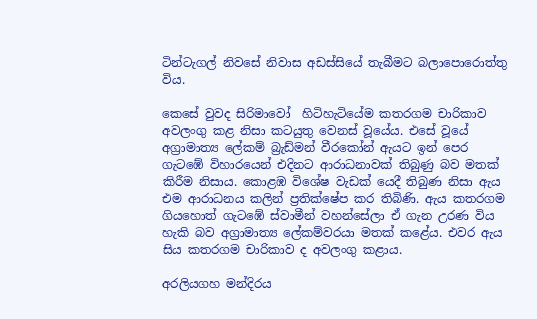ටින්ටැගල් නිවසේ නිවාස අඩස්සියේ තැබීමට බලාපොරොත්තු  විය.

කෙසේ වුවද සිරිමාවෝ  හිටිහැටියේම කතරගම චාරිකාව අවලංගු කළ නිසා කටයුතු වෙනස් වූයේය. එසේ වූයේ අග්‍රාමාත්‍ය ලේකම් බ්‍රැඩ්මන් වීරකෝන් ඇයට ඉන් පෙර ගැටඹේ විහාරයෙන් එදිනට ආරාධනාවක් තිබුණු බව මතක් කිරීම නිසාය. කොළඹ විශේෂ වැඩක් යෙදී තිබුණ නිසා ඇය එම ආරාධනය කලින් ප්‍රතික්ෂේප කර තිබිණි. ඇය කතරගම ගියහොත් ගැටඹේ ස්වාමීන් වහන්සේලා ඒ ගැන උරණ විය හැකි බව අග්‍රාමාත්‍ය ලේකම්වරයා මතක් කළේය. එවර ඇය සිය කතරගම චාරිකාව ද අවලංගු කළාය.

අරලියගහ මන්දිරය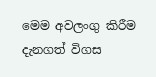මෙම අවලංගු කිරීම දැනගත් විගස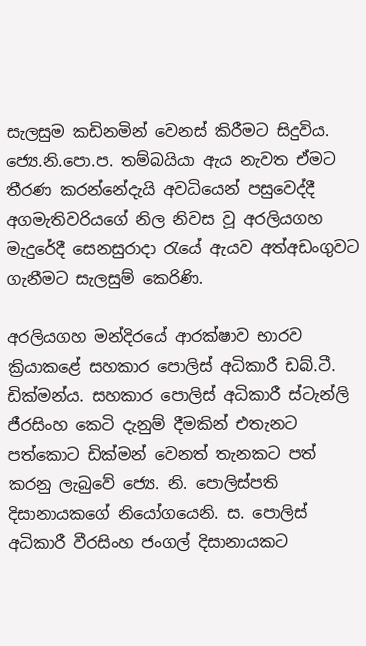සැලසුම කඩිනමින් වෙනස් කිරීමට සිදුවිය. ජ්‍යෙ.නි.පො.ප. තම්බයියා ඇය නැවත ඒමට තීරණ කරන්නේදැයි අවධියෙන් පසුවෙද්දී අගමැතිවරියගේ නිල නිවස වූ අරලියගහ මැදුරේදී සෙනසුරාදා රැයේ ඇයව අත්අඩංගුවට ගැනීමට සැලසුම් කෙරිණි.

අරලියගහ මන්දිරයේ ආරක්ෂාව භාරව ක්‍රියාකළේ සහකාර පොලිස් අධිකාරී ඩබ්.ටී. ඩික්මන්ය. සහකාර පොලිස් අධිකාරී ස්ටැන්ලි ජීරසිංහ කෙටි දැනුම් දීමකින් එතැනට පත්කොට ඩික්මන් වෙනත් තැනකට පත් කරනු ලැබුවේ ජ්‍යෙ. නි. පොලිස්පති දිසානායකගේ නියෝගයෙනි. ස. පොලිස් අධිකාරී වීරසිංහ ජංගල් දිසානායකට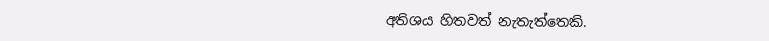අතිශය හිතවත් නැතැත්තෙකි.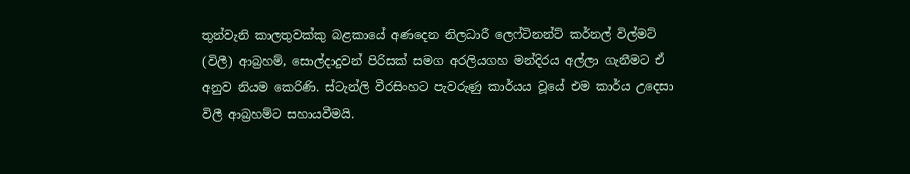තුන්වැනි කාලතුවක්කු බළකායේ අණදෙන නිලධාරී ලෙෆ්ටිනන්ට් කර්නල් විල්මට් (විලී) ආබ්‍රහම්, සොල්දාදුවන් පිරිසක් සමග අරලියගහ මන්දිරය අල්ලා ගැනීමට ඒ අනුව නියම කෙරිණි. ස්ටැන්ලි වීරසිංහට පැවරුණු කාර්යය වූයේ එම කාර්ය උදෙසා විලී ආබ්‍රහම්ට සහායවීමයි.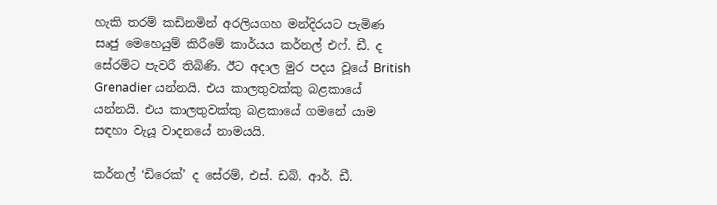හැකි තරම් කඩිනමින් අරලියගහ මන්දිරයට පැමිණ සෘජු මෙහෙයුම් කිරීමේ කාර්යය කර්නල් එෆ්. ඩී. ද සේරම්ට පැවරී තිබිණි. ඊට අදාල මුර පදය වූයේ British Grenadier යන්නයි. එය කාලතුවක්කු බළකායේ යන්නයි. එය කාලතුවක්කු බළකායේ ගමනේ යාම සඳහා වැයූ වාදනයේ නාමයයි.

කර්නල් ‘ඩිරෙක්’ ද සේරම්, එස්. ඩබ්. ආර්. ඩී.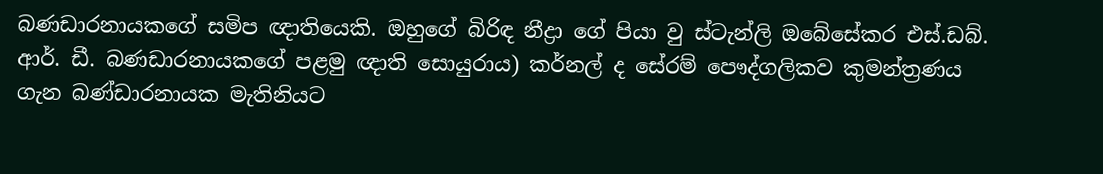බණඩාරනායකගේ සමිප ඥාතියෙකි. ඔහුගේ බිරිඳ නීද්‍රා ගේ පියා වු ස්ටැන්ලි ඔබේසේකර එස්.ඩබ්. ආර්. ඩී. බණඩාරනායකගේ පළමු ඥාති සොයුරාය) කර්නල් ද සේරම් පෞද්ගලිකව කුමන්ත්‍රණය ගැන බණ්ඩාරනායක මැතිනියට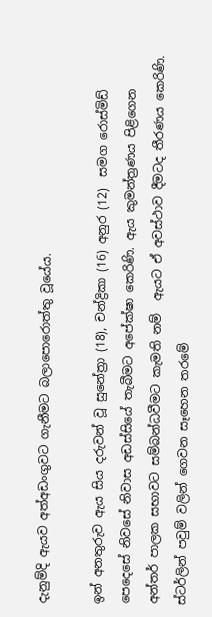දැනුම්දි ඇයව අත්අඩංගුවට ගැනීමට බලාපොරොත්තු වූයේය.

ඉන් අනතුරුව ඇය සිය දරුවන් වූ සුනේත්‍රා (18), චන්ද්‍රිකා (16) අනුර (12)  සමග රොස්මිඩ් පෙදෙසේ නිවසේ නිවාස අඩස්සියේ තැබීමට අපේක්ෂා කෙරිණි. ඇය කුමන්ත්‍රණය පිළිගෙන අන්තර් පාලක සභාවට සම්බන්ධවීමට කැමති නම්  ඇයට ඒ අවස්ථාව දීමටද තීරණය කෙරිණි. ස්ටර්ලින් පවුම් වලින් ගෙවන සෑහෙන තරමේ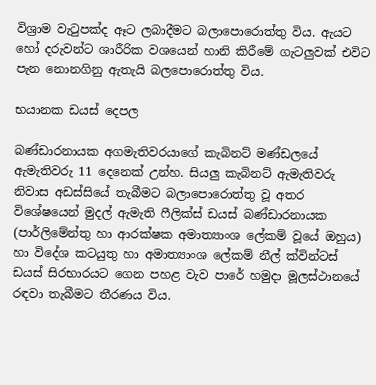විශ්‍රාම වැටුපක්ද ඈට ලබාදීමට බලාපොරොත්තු විය. ඇයට හෝ දරුවන්ට ශාරීරික වශයෙන් හානි කිරීමේ ගැටලුවක් එවිට  පැන නොනගිනු ඇතැයි බලපොරොත්තු විය.

භයානක ඩයස් දෙපල

බණ්ඩාරනායක අගමැතිවරයාගේ කැබිනට් මණ්ඩලයේ ඇමැතිවරු 11 දෙනෙක් උන්හ. සියලු කැබිනට් ඇමැතිවරු නිවාස අඩස්සියේ තැබීමට බලාපොරොත්තු වූ අතර විශේෂයෙන් මුදල් ඇමැති ෆීලික්ස් ඩයස් බණ්ඩාරනායක (පාර්ලිමේන්තු හා ආරක්ෂක අමාත්‍යාංශ ලේකම් වූයේ ඔහුය) හා විදේශ කටයුතු හා අමාත්‍යාංශ ලේකම් නීල් ක්වින්ටස්  ඩයස් සිරභාරයට ගෙන පහළ වැව පාරේ හමුදා මූලස්ථානයේ රඳවා තැබීමට තීරණය විය.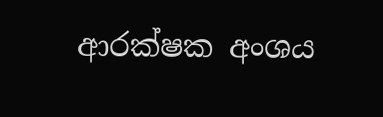ආරක්ෂක අංශය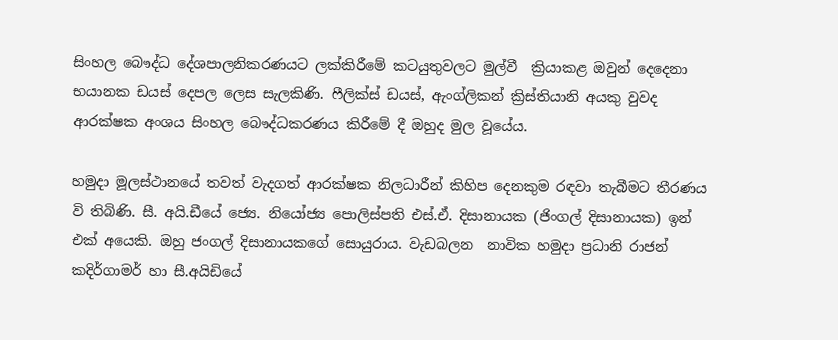සිංහල බෞද්ධ දේශපාලනිකරණයට ලක්කිරීමේ කටයුතුවලට මුල්වී  ක්‍රියාකළ ඔවුන් දෙදෙනා භයානක ඩයස් දෙපල ලෙස සැලකිණි. ෆීලික්ස් ඩයස්, ඇංග්ලිකන් ක්‍රිස්තියානි අයකු වුවද ආරක්ෂක අංශය සිංහල බෞද්ධකරණය කිරීමේ දී ඔහුද මුල වූයේය.

හමුදා මූලස්ථානයේ තවත් වැදගත් ආරක්ෂක නිලධාරීන් කිහිප දෙනකුම රඳවා තැබීමට තීරණය වි තිබිණි. සී. අයි.ඩීයේ ජ්‍යෙ. නියෝජ්‍ය පොලිස්පති එස්.ඒ. දිසානායක (ජිංගල් දිසානායක) ඉන් එක් අයෙකි. ඔහු ජංගල් දිසානායකගේ සොයුරාය. වැඩබලන  නාවික හමුදා ප්‍රධානි රාජන් කදිර්ගාමර් හා සී.අයිඩියේ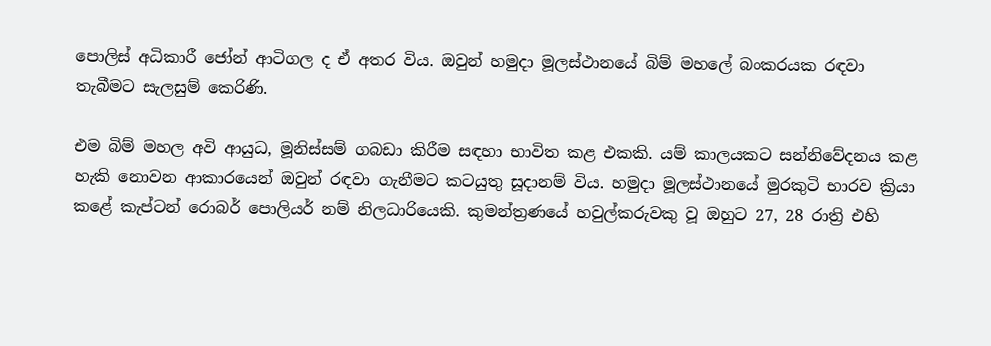පොලිස් අධිකාරී ජෝන් ආටිගල ද ඒ අතර විය. ඔවුන් හමුදා මූලස්ථානයේ බිම් මහලේ බංකරයක රඳවා තැබීමට සැලසුම් කෙරිණි.

එම බිම් මහල අවි ආයුධ, මූනිස්සම් ගබඩා කිරීම සඳහා භාවිත කළ එකකි. යම් කාලයකට සන්නිවේදනය කළ හැකි නොවන ආකාරයෙන් ඔවුන් රඳවා ගැනීමට කටයුතු සූදානම් විය. හමුදා මූලස්ථානයේ මුරකුටි භාරව ක්‍රියා කළේ කැප්ටන් රොබර් පොලියර් නම් නිලධාරියෙකි. කුමන්ත්‍රණයේ හවුල්කරුවකු වූ ඔහුට 27, 28 රාත්‍රි එහි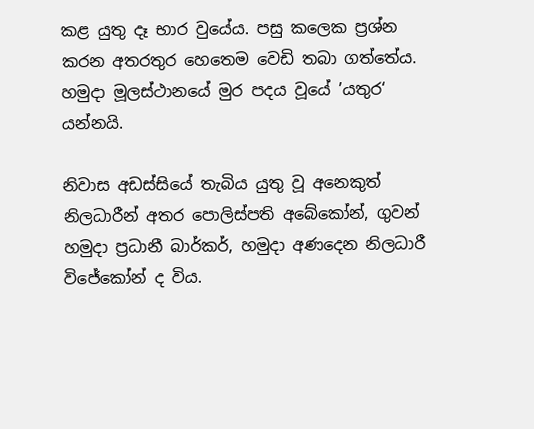කළ යුතු දෑ භාර වුයේය. පසු කලෙක ප්‍රශ්න කරන අතරතුර හෙතෙම වෙඩි තබා ගත්තේය. හමුදා මූලස්ථානයේ මුර පදය වූයේ ’යතුර‘ යන්නයි.

නිවාස අඩස්සියේ තැබිය යුතු වූ අනෙකුත් නිලධාරීන් අතර පොලිස්පති අබේකෝන්, ගුවන් හමුදා ප්‍රධානී බාර්කර්, හමුදා අණදෙන නිලධාරී විජේකෝන් ද විය.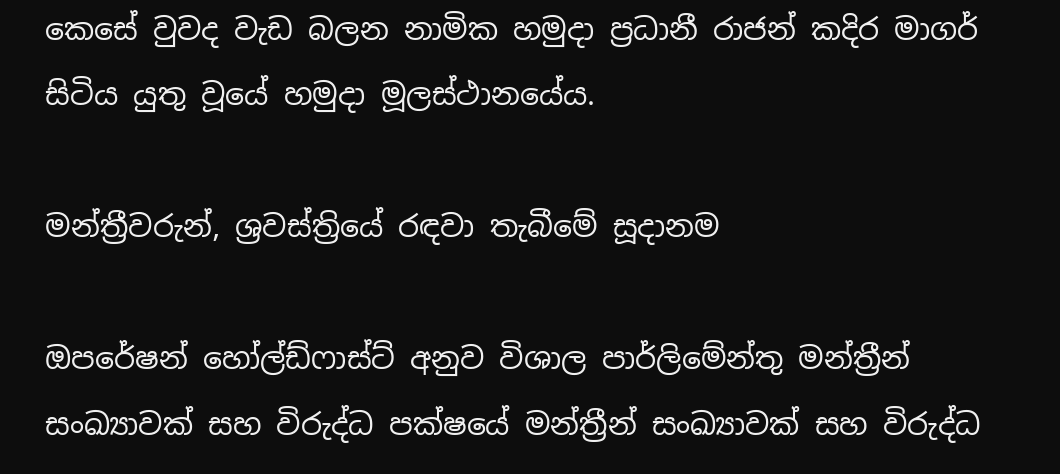කෙසේ වුවද වැඩ බලන නාමික හමුදා ප්‍රධානී රාජන් කදිර මාගර් සිටිය යුතු වූයේ හමුදා මූලස්ථානයේය.

මන්ත්‍රීවරුන්, ශ්‍රවස්ත්‍රියේ රඳවා තැබීමේ සූදානම

ඔපරේෂන් හෝල්ඩ්ෆාස්ට් අනුව විශාල පාර්ලිමේන්තු මන්ත්‍රීන් සංඛ්‍යාවක් සහ විරුද්ධ පක්ෂයේ මන්ත්‍රීන් සංඛ්‍යාවක් සහ විරුද්ධ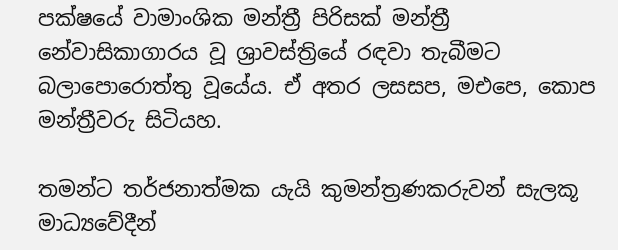පක්ෂයේ වාමාංශික මන්ත්‍රී පිරිසක් මන්ත්‍රී නේවාසිකාගාරය වූ ශ්‍රාවස්ත්‍රියේ රඳවා තැබීමට බලාපොරොත්තු වූයේය. ඒ අතර ලසසප, මඑපෙ, කොප මන්ත්‍රීවරු සිටියහ.

තමන්ට තර්ජනාත්මක යැයි කුමන්ත්‍රණකරුවන් සැලකූ මාධ්‍යවේදීන්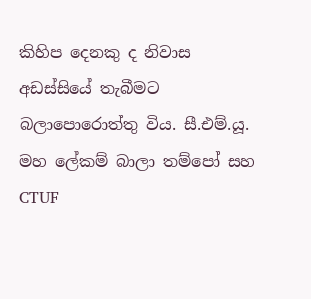කිහිප දෙනකු ද නිවාස අඩස්සියේ තැබීමට බලාපොරොත්තු විය. සී.එම්.යූ. මහ ලේකම් බාලා තම්පෝ සහ CTUF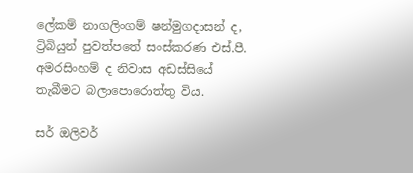ලේකම් නාගලිංගම් ෂන්මුගදාසන් ද, ට්‍රිබියුන් පුවත්පතේ සංස්කරණ එස්.පී. අමරසිංහම් ද නිවාස අඩස්සියේ තැබීමට බලාපොරොත්තු විය.

සර් ඔලිවර්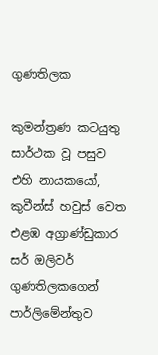ගුණතිලක

කුමන්ත්‍රණ කටයුතු සාර්ථක වූ පසුව එහි නායකයෝ, කුවීන්ස් හවුස් වෙත එළඹ අග්‍රාණ්ඩුකාර සර් ඔලිවර් ගුණතිලකගෙන් පාර්ලිමේන්තුව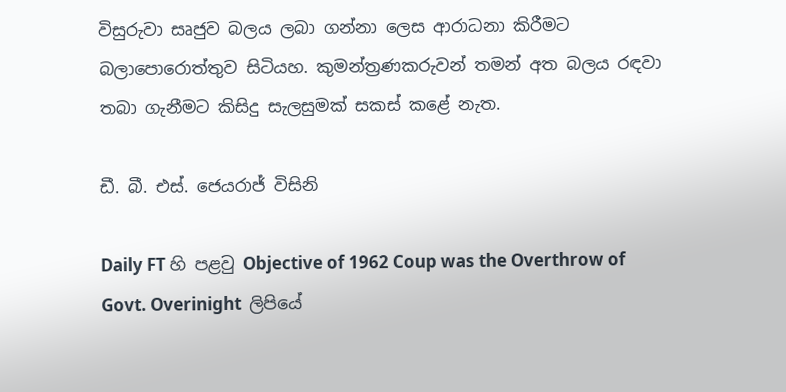විසුරුවා සෘජුව බලය ලබා ගන්නා ලෙස ආරාධනා කිරීමට බලාපොරොත්තුව සිටියහ. කුමන්ත්‍රණකරුවන් තමන් අත බලය රඳවා තබා ගැනීමට කිසිදු සැලසුමක් සකස් කළේ නැත.

ඩී. බී. එස්. ජෙයරාජ් විසිනි

Daily FT හි පළවු Objective of 1962 Coup was the Overthrow of Govt. Overinight  ලිපියේ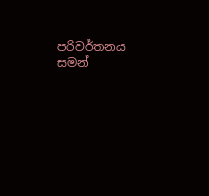පරිවර්තනය සමන්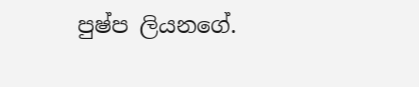පුෂ්ප ලියනගේ.